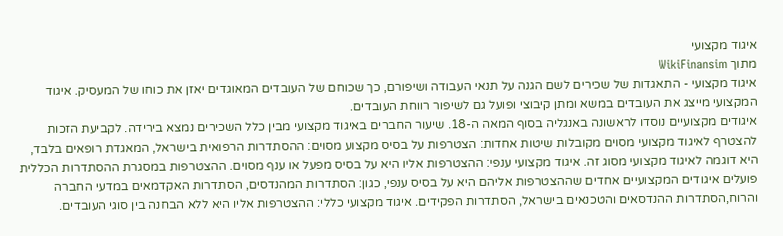איגוד מקצועי
מתוך WikiFinansim
איגוד מקצועי - התאגדות של שכירים לשם הגנה על תנאי העבודה ושיפורם, כך שכוחם של העובדים המאוגדים יאזן את כוחו של המעסיק. איגוד המקצועי מייצג את העובדים במשא ומתן קיבוצי ופועל גם לשיפור רווחת העובדים.
איגודים מקצועיים נוסדו לראשונה באנגליה בסוף המאה ה-18. שיעור החברים באיגוד מקצועי מבין כלל השכירים נמצא בירידה. לקביעת הזכות להצטרף לאיגוד מקצועי מסוים מקובלות שיטות אחדות: הצטרפות על בסיס מקצוע מסוים: ההסתדרות הרפואית בישראל, המאגדת רופאים בלבד, היא דוגמה לאיגוד מקצועי מסוג זה. איגוד מקצועי ענפי: ההצטרפות אליו היא על בסיס מפעל או ענף מסוים. ההצטרפות במסגרת ההסתדרות הכללית פועלים איגודים המקצועיים אחדים שההצטרפות אליהם היא על בסיס ענפי, כגון: הסתדרות המהנדסים, הסתדרות האקדמאים במדעי החברה והרוח,הסתדרות ההנדסאים והטכנאים בישראל, הסתדרות הפקידים. איגוד מקצועי כללי: ההצטרפות אליו היא ללא הבחנה בין סוגי העובדים.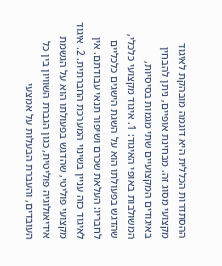ההסתדרות הכללית היא דוגמה מובהקת לאיגוד מקצועי מסוג זה. מבחינת אופיים, ניתן להבחין באיגודים המקצועיים שתי מגמות בסיסיות, המשולבות באופי האיגוד: 1. איגוד מקצועי כלכלי, שהדגש בפעולתו הוא על השגת הישגים כלכליים לחבריו: העלאת שכרם ושיפור תנאי עבודתם. אין לאיגוד כזה עניין בשינוי המערכת החברתית. 2. איגוד מקצועי פוליטי, שהדגש בפעולתו הוא על הגשמת אידיאולוגיה פוליטית, כגון הגברת השוויון בין כל העובדים, והעברת הבעלות על אמצעי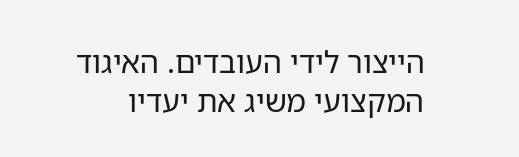הייצור לידי העובדים. האיגוד המקצועי משיג את יעדיו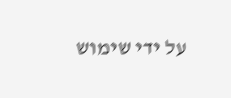על ידי שימוש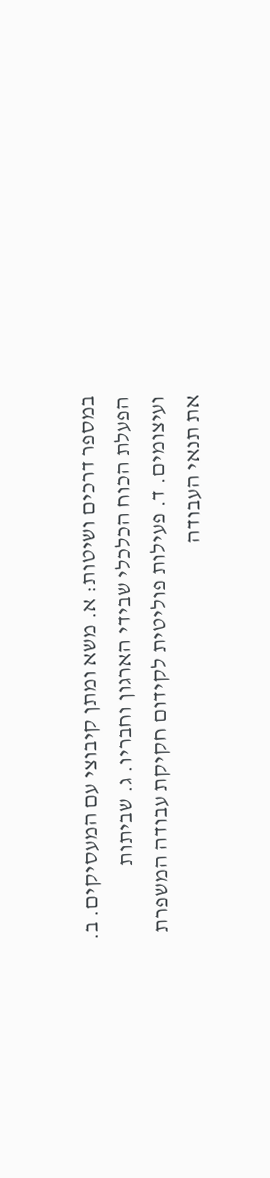במספר דרכים ושיטות: א. משא ומתן קיבוצי עם המעסיקים. ב. הפעלת הכוח הכלכלי שבידי הארגון וחבריו. ג. שביתות ועיצומים. ד. פעילות פוליטית לקידום חקיקת עבודה המשפרת את תנאי העבודה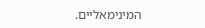המינימאליים.